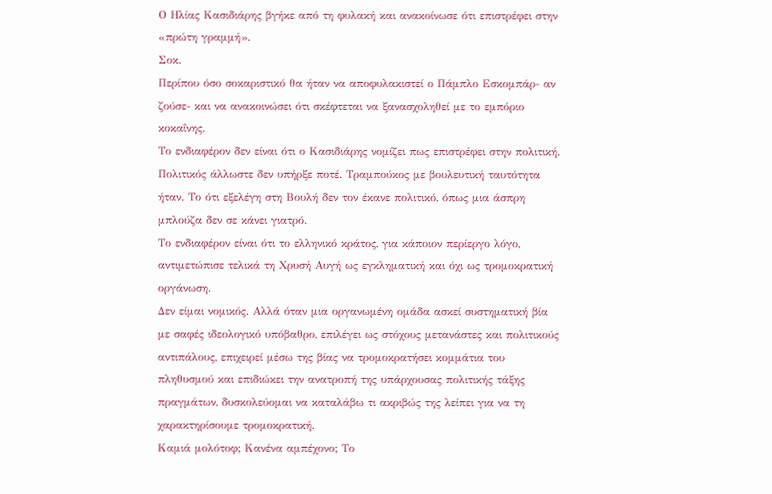Ο Ηλίας Κασιδιάρης βγήκε από τη φυλακή και ανακοίνωσε ότι επιστρέφει στην «πρώτη γραμμή».
Σοκ.
Περίπου όσο σοκαριστικό θα ήταν να αποφυλακιστεί ο Πάμπλο Εσκομπάρ- αν ζούσε- και να ανακοινώσει ότι σκέφτεται να ξανασχοληθεί με το εμπόριο κοκαΐνης.
Το ενδιαφέρον δεν είναι ότι ο Κασιδιάρης νομίζει πως επιστρέφει στην πολιτική. Πολιτικός άλλωστε δεν υπήρξε ποτέ. Τραμπούκος με βουλευτική ταυτότητα ήταν. Το ότι εξελέγη στη Βουλή δεν τον έκανε πολιτικό, όπως μια άσπρη μπλούζα δεν σε κάνει γιατρό.
Το ενδιαφέρον είναι ότι το ελληνικό κράτος, για κάποιον περίεργο λόγο, αντιμετώπισε τελικά τη Χρυσή Αυγή ως εγκληματική και όχι ως τρομοκρατική οργάνωση.
Δεν είμαι νομικός. Αλλά όταν μια οργανωμένη ομάδα ασκεί συστηματική βία με σαφές ιδεολογικό υπόβαθρο, επιλέγει ως στόχους μετανάστες και πολιτικούς αντιπάλους, επιχειρεί μέσω της βίας να τρομοκρατήσει κομμάτια του πληθυσμού και επιδιώκει την ανατροπή της υπάρχουσας πολιτικής τάξης πραγμάτων, δυσκολεύομαι να καταλάβω τι ακριβώς της λείπει για να τη χαρακτηρίσουμε τρομοκρατική.
Καμιά μολότοφ; Κανένα αμπέχονο; Το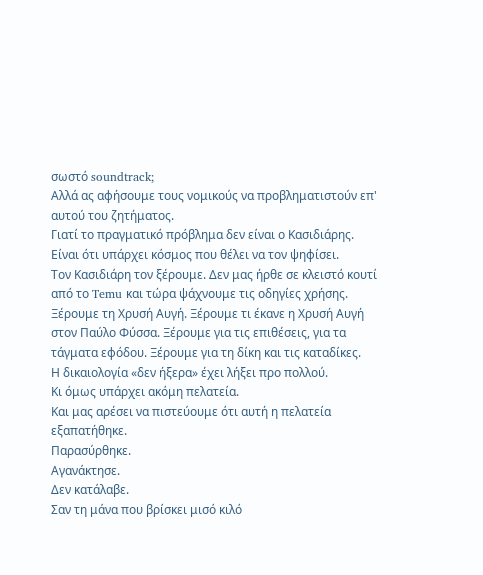σωστό soundtrack;
Αλλά ας αφήσουμε τους νομικούς να προβληματιστούν επ' αυτού του ζητήματος.
Γιατί το πραγματικό πρόβλημα δεν είναι ο Κασιδιάρης.
Είναι ότι υπάρχει κόσμος που θέλει να τον ψηφίσει.
Τον Κασιδιάρη τον ξέρουμε. Δεν μας ήρθε σε κλειστό κουτί από το Temu και τώρα ψάχνουμε τις οδηγίες χρήσης.
Ξέρουμε τη Χρυσή Αυγή. Ξέρουμε τι έκανε η Χρυσή Αυγή στον Παύλο Φύσσα. Ξέρουμε για τις επιθέσεις, για τα τάγματα εφόδου. Ξέρουμε για τη δίκη και τις καταδίκες.
Η δικαιολογία «δεν ήξερα» έχει λήξει προ πολλού.
Κι όμως υπάρχει ακόμη πελατεία.
Και μας αρέσει να πιστεύουμε ότι αυτή η πελατεία εξαπατήθηκε.
Παρασύρθηκε.
Αγανάκτησε.
Δεν κατάλαβε.
Σαν τη μάνα που βρίσκει μισό κιλό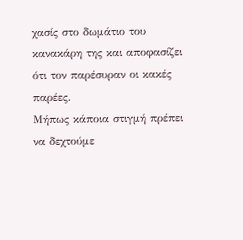χασίς στο δωμάτιο του κανακάρη της και αποφασίζει ότι τον παρέσυραν οι κακές παρέες.
Μήπως κάποια στιγμή πρέπει να δεχτούμε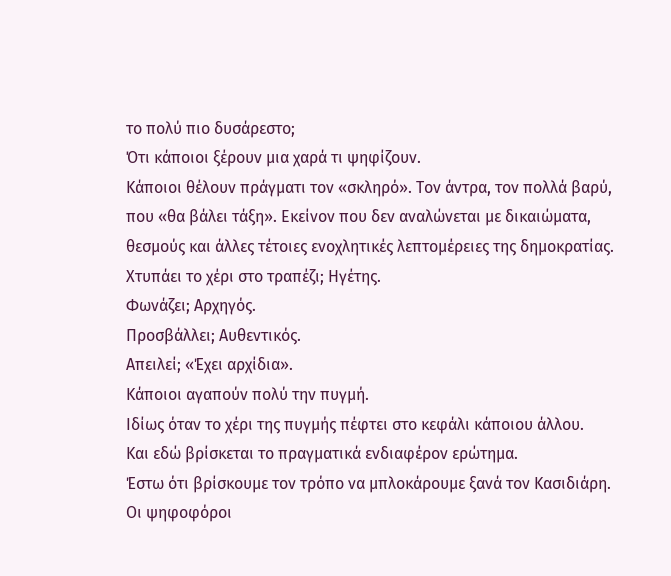το πολύ πιο δυσάρεστο;
Ότι κάποιοι ξέρουν μια χαρά τι ψηφίζουν.
Κάποιοι θέλουν πράγματι τον «σκληρό». Τον άντρα, τον πολλά βαρύ, που «θα βάλει τάξη». Εκείνον που δεν αναλώνεται με δικαιώματα, θεσμούς και άλλες τέτοιες ενοχλητικές λεπτομέρειες της δημοκρατίας.
Χτυπάει το χέρι στο τραπέζι; Ηγέτης.
Φωνάζει; Αρχηγός.
Προσβάλλει; Αυθεντικός.
Απειλεί; «Έχει αρχίδια».
Κάποιοι αγαπούν πολύ την πυγμή.
Ιδίως όταν το χέρι της πυγμής πέφτει στο κεφάλι κάποιου άλλου.
Και εδώ βρίσκεται το πραγματικά ενδιαφέρον ερώτημα.
Έστω ότι βρίσκουμε τον τρόπο να μπλοκάρουμε ξανά τον Κασιδιάρη.
Οι ψηφοφόροι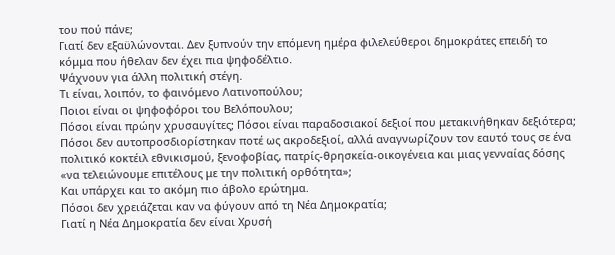του πού πάνε;
Γιατί δεν εξαϋλώνονται. Δεν ξυπνούν την επόμενη ημέρα φιλελεύθεροι δημοκράτες επειδή το κόμμα που ήθελαν δεν έχει πια ψηφοδέλτιο.
Ψάχνουν για άλλη πολιτική στέγη.
Τι είναι, λοιπόν, το φαινόμενο Λατινοπούλου;
Ποιοι είναι οι ψηφοφόροι του Βελόπουλου;
Πόσοι είναι πρώην χρυσαυγίτες; Πόσοι είναι παραδοσιακοί δεξιοί που μετακινήθηκαν δεξιότερα; Πόσοι δεν αυτοπροσδιορίστηκαν ποτέ ως ακροδεξιοί, αλλά αναγνωρίζουν τον εαυτό τους σε ένα πολιτικό κοκτέιλ εθνικισμού, ξενοφοβίας, πατρίς-θρησκεία-οικογένεια και μιας γενναίας δόσης «να τελειώνουμε επιτέλους με την πολιτική ορθότητα»;
Και υπάρχει και το ακόμη πιο άβολο ερώτημα.
Πόσοι δεν χρειάζεται καν να φύγουν από τη Νέα Δημοκρατία;
Γιατί η Νέα Δημοκρατία δεν είναι Χρυσή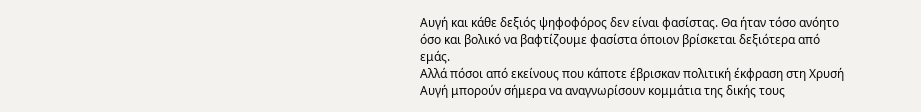Αυγή και κάθε δεξιός ψηφοφόρος δεν είναι φασίστας. Θα ήταν τόσο ανόητο όσο και βολικό να βαφτίζουμε φασίστα όποιον βρίσκεται δεξιότερα από εμάς.
Αλλά πόσοι από εκείνους που κάποτε έβρισκαν πολιτική έκφραση στη Χρυσή Αυγή μπορούν σήμερα να αναγνωρίσουν κομμάτια της δικής τους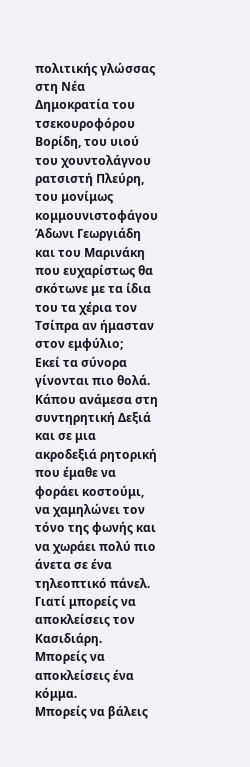πολιτικής γλώσσας στη Νέα Δημοκρατία του τσεκουροφόρου Βορίδη, του υιού του χουντολάγνου ρατσιστή Πλεύρη, του μονίμως κομμουνιστοφάγου Άδωνι Γεωργιάδη και του Μαρινάκη που ευχαρίστως θα σκότωνε με τα ίδια του τα χέρια τον Τσίπρα αν ήμασταν στον εμφύλιο;
Εκεί τα σύνορα γίνονται πιο θολά. Κάπου ανάμεσα στη συντηρητική Δεξιά και σε μια ακροδεξιά ρητορική που έμαθε να φοράει κοστούμι, να χαμηλώνει τον τόνο της φωνής και να χωράει πολύ πιο άνετα σε ένα τηλεοπτικό πάνελ.
Γιατί μπορείς να αποκλείσεις τον Κασιδιάρη.
Μπορείς να αποκλείσεις ένα κόμμα.
Μπορείς να βάλεις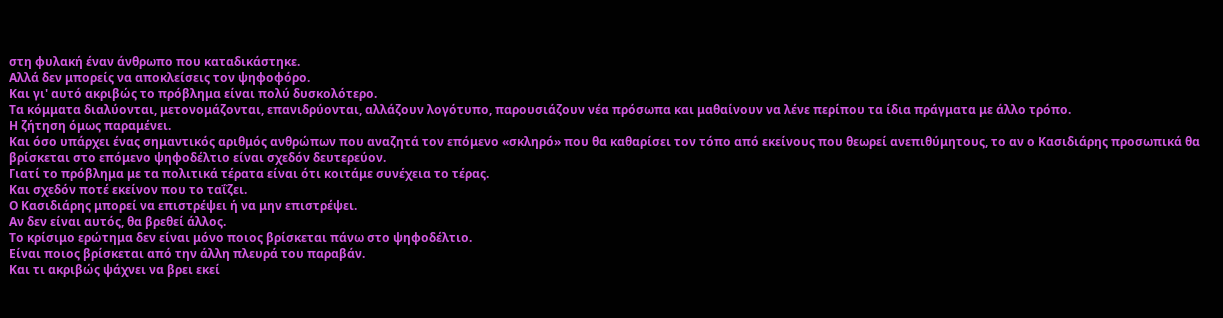στη φυλακή έναν άνθρωπο που καταδικάστηκε.
Αλλά δεν μπορείς να αποκλείσεις τον ψηφοφόρο.
Και γι' αυτό ακριβώς το πρόβλημα είναι πολύ δυσκολότερο.
Τα κόμματα διαλύονται, μετονομάζονται, επανιδρύονται, αλλάζουν λογότυπο, παρουσιάζουν νέα πρόσωπα και μαθαίνουν να λένε περίπου τα ίδια πράγματα με άλλο τρόπο.
Η ζήτηση όμως παραμένει.
Και όσο υπάρχει ένας σημαντικός αριθμός ανθρώπων που αναζητά τον επόμενο «σκληρό» που θα καθαρίσει τον τόπο από εκείνους που θεωρεί ανεπιθύμητους, το αν ο Κασιδιάρης προσωπικά θα βρίσκεται στο επόμενο ψηφοδέλτιο είναι σχεδόν δευτερεύον.
Γιατί το πρόβλημα με τα πολιτικά τέρατα είναι ότι κοιτάμε συνέχεια το τέρας.
Και σχεδόν ποτέ εκείνον που το ταΐζει.
Ο Κασιδιάρης μπορεί να επιστρέψει ή να μην επιστρέψει.
Αν δεν είναι αυτός, θα βρεθεί άλλος.
Το κρίσιμο ερώτημα δεν είναι μόνο ποιος βρίσκεται πάνω στο ψηφοδέλτιο.
Είναι ποιος βρίσκεται από την άλλη πλευρά του παραβάν.
Και τι ακριβώς ψάχνει να βρει εκεί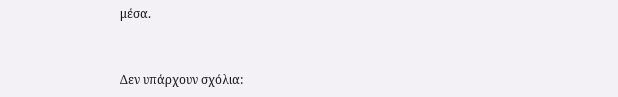μέσα.


Δεν υπάρχουν σχόλια: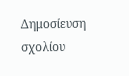Δημοσίευση σχολίου